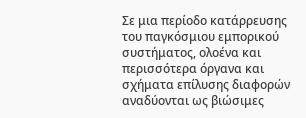Σε μια περίοδο κατάρρευσης του παγκόσμιου εμπορικού συστήματος, ολοένα και περισσότερα όργανα και σχήματα επίλυσης διαφορών αναδύονται ως βιώσιμες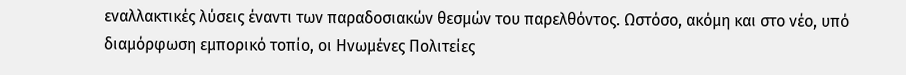εναλλακτικές λύσεις έναντι των παραδοσιακών θεσμών του παρελθόντος. Ωστόσο, ακόμη και στο νέο, υπό διαμόρφωση εμπορικό τοπίο, οι Ηνωμένες Πολιτείες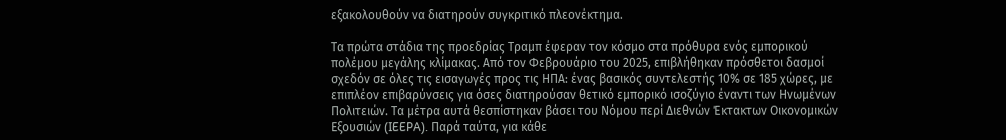εξακολουθούν να διατηρούν συγκριτικό πλεονέκτημα.

Τα πρώτα στάδια της προεδρίας Τραμπ έφεραν τον κόσμο στα πρόθυρα ενός εμπορικού πολέμου μεγάλης κλίμακας. Από τον Φεβρουάριο του 2025, επιβλήθηκαν πρόσθετοι δασμοί σχεδόν σε όλες τις εισαγωγές προς τις ΗΠΑ: ένας βασικός συντελεστής 10% σε 185 χώρες, με επιπλέον επιβαρύνσεις για όσες διατηρούσαν θετικό εμπορικό ισοζύγιο έναντι των Ηνωμένων Πολιτειών. Τα μέτρα αυτά θεσπίστηκαν βάσει του Νόμου περί Διεθνών Έκτακτων Οικονομικών Εξουσιών (IEEPA). Παρά ταύτα, για κάθε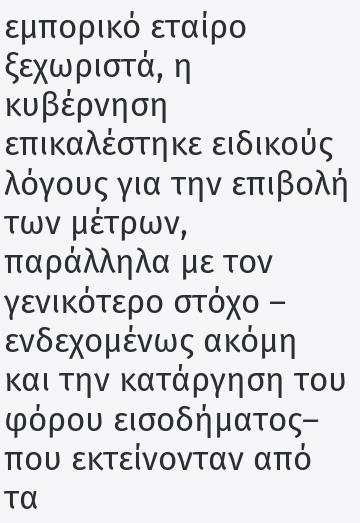εμπορικό εταίρο ξεχωριστά, η κυβέρνηση επικαλέστηκε ειδικούς λόγους για την επιβολή των μέτρων, παράλληλα με τον γενικότερο στόχο –  ενδεχομένως ακόμη και την κατάργηση του φόρου εισοδήματος– που εκτείνονταν από τα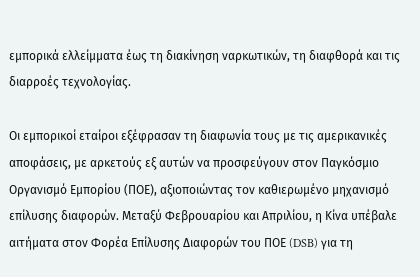εμπορικά ελλείμματα έως τη διακίνηση ναρκωτικών, τη διαφθορά και τις διαρροές τεχνολογίας.

Οι εμπορικοί εταίροι εξέφρασαν τη διαφωνία τους με τις αμερικανικές αποφάσεις, με αρκετούς εξ αυτών να προσφεύγουν στον Παγκόσμιο Οργανισμό Εμπορίου (ΠΟΕ), αξιοποιώντας τον καθιερωμένο μηχανισμό επίλυσης διαφορών. Μεταξύ Φεβρουαρίου και Απριλίου, η Κίνα υπέβαλε αιτήματα στον Φορέα Επίλυσης Διαφορών του ΠΟΕ (DSB) για τη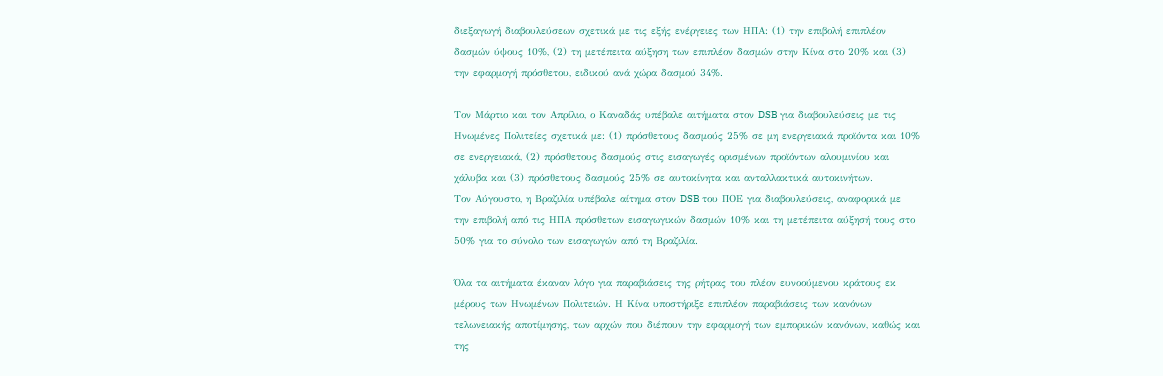διεξαγωγή διαβουλεύσεων σχετικά με τις εξής ενέργειες των ΗΠΑ: (1) την επιβολή επιπλέον δασμών ύψους 10%, (2) τη μετέπειτα αύξηση των επιπλέον δασμών στην Κίνα στο 20% και (3) την εφαρμογή πρόσθετου, ειδικού ανά χώρα δασμού 34%.

Τον Μάρτιο και τον Απρίλιο, ο Καναδάς υπέβαλε αιτήματα στον DSB για διαβουλεύσεις με τις Ηνωμένες Πολιτείες σχετικά με: (1) πρόσθετους δασμούς 25% σε μη ενεργειακά προϊόντα και 10% σε ενεργειακά, (2) πρόσθετους δασμούς στις εισαγωγές ορισμένων προϊόντων αλουμινίου και χάλυβα και (3) πρόσθετους δασμούς 25% σε αυτοκίνητα και ανταλλακτικά αυτοκινήτων.
Τον Αύγουστο, η Βραζιλία υπέβαλε αίτημα στον DSB του ΠΟΕ για διαβουλεύσεις, αναφορικά με την επιβολή από τις ΗΠΑ πρόσθετων εισαγωγικών δασμών 10% και τη μετέπειτα αύξησή τους στο 50% για το σύνολο των εισαγωγών από τη Βραζιλία.

Όλα τα αιτήματα έκαναν λόγο για παραβιάσεις της ρήτρας του πλέον ευνοούμενου κράτους εκ μέρους των Ηνωμένων Πολιτειών. Η Κίνα υποστήριξε επιπλέον παραβιάσεις των κανόνων τελωνειακής αποτίμησης, των αρχών που διέπουν την εφαρμογή των εμπορικών κανόνων, καθώς και της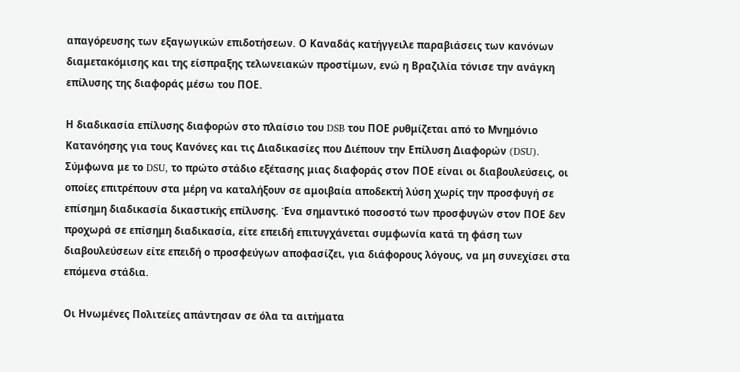απαγόρευσης των εξαγωγικών επιδοτήσεων. Ο Καναδάς κατήγγειλε παραβιάσεις των κανόνων διαμετακόμισης και της είσπραξης τελωνειακών προστίμων, ενώ η Βραζιλία τόνισε την ανάγκη επίλυσης της διαφοράς μέσω του ΠΟΕ.

Η διαδικασία επίλυσης διαφορών στο πλαίσιο του DSB του ΠΟΕ ρυθμίζεται από το Μνημόνιο Κατανόησης για τους Κανόνες και τις Διαδικασίες που Διέπουν την Επίλυση Διαφορών (DSU). Σύμφωνα με το DSU, το πρώτο στάδιο εξέτασης μιας διαφοράς στον ΠΟΕ είναι οι διαβουλεύσεις, οι οποίες επιτρέπουν στα μέρη να καταλήξουν σε αμοιβαία αποδεκτή λύση χωρίς την προσφυγή σε επίσημη διαδικασία δικαστικής επίλυσης. Ένα σημαντικό ποσοστό των προσφυγών στον ΠΟΕ δεν προχωρά σε επίσημη διαδικασία, είτε επειδή επιτυγχάνεται συμφωνία κατά τη φάση των διαβουλεύσεων είτε επειδή ο προσφεύγων αποφασίζει, για διάφορους λόγους, να μη συνεχίσει στα επόμενα στάδια.

Οι Ηνωμένες Πολιτείες απάντησαν σε όλα τα αιτήματα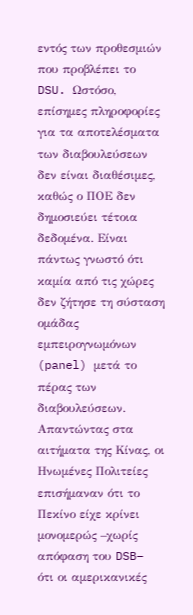εντός των προθεσμιών που προβλέπει το DSU. Ωστόσο, επίσημες πληροφορίες για τα αποτελέσματα των διαβουλεύσεων δεν είναι διαθέσιμες, καθώς ο ΠΟΕ δεν δημοσιεύει τέτοια δεδομένα. Είναι πάντως γνωστό ότι καμία από τις χώρες δεν ζήτησε τη σύσταση ομάδας εμπειρογνωμόνων (panel) μετά το πέρας των διαβουλεύσεων.
Απαντώντας στα αιτήματα της Κίνας, οι Ηνωμένες Πολιτείες επισήμαναν ότι το Πεκίνο είχε κρίνει μονομερώς –χωρίς απόφαση του DSB– ότι οι αμερικανικές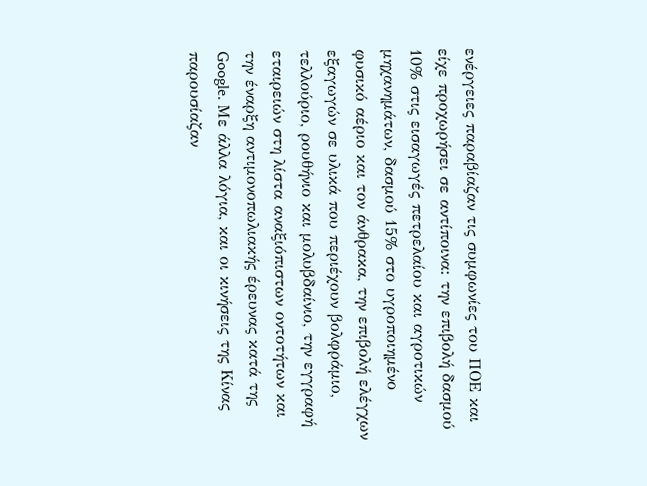ενέργειες παραβίαζαν τις συμφωνίες του ΠΟΕ και είχε προχωρήσει σε αντίποινα: την επιβολή δασμού 10% στις εισαγωγές πετρελαίου και αγροτικών μηχανημάτων, δασμού 15% στο υγροποιημένο φυσικό αέριο και τον άνθρακα, την επιβολή ελέγχων εξαγωγών σε υλικά που περιέχουν βολφράμιο, τελλούριο, ρουθήνιο και μολυβδαίνιο, την εγγραφή εταιρειών στη λίστα αναξιόπιστων οντοτήτων και την έναρξη αντιμονοπωλιακής έρευνας κατά της Google. Με άλλα λόγια, και οι κινήσεις της Κίνας παρουσίαζαν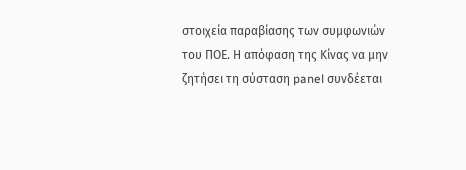στοιχεία παραβίασης των συμφωνιών του ΠΟΕ. Η απόφαση της Κίνας να μην ζητήσει τη σύσταση panel συνδέεται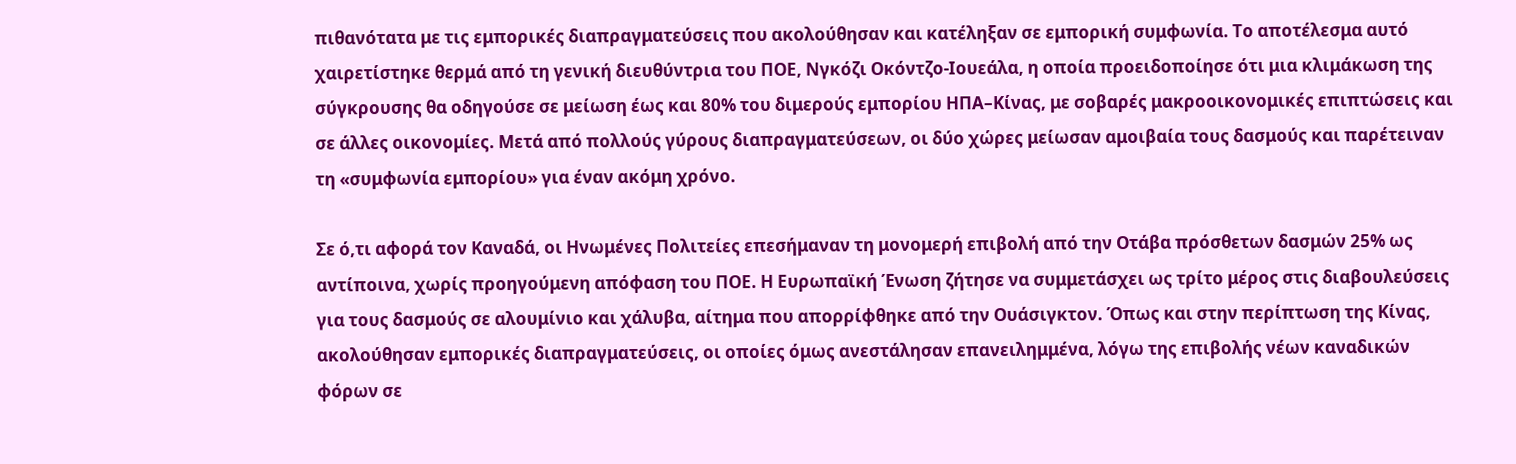πιθανότατα με τις εμπορικές διαπραγματεύσεις που ακολούθησαν και κατέληξαν σε εμπορική συμφωνία. Το αποτέλεσμα αυτό χαιρετίστηκε θερμά από τη γενική διευθύντρια του ΠΟΕ, Νγκόζι Οκόντζο-Ιουεάλα, η οποία προειδοποίησε ότι μια κλιμάκωση της σύγκρουσης θα οδηγούσε σε μείωση έως και 80% του διμερούς εμπορίου ΗΠΑ–Κίνας, με σοβαρές μακροοικονομικές επιπτώσεις και σε άλλες οικονομίες. Μετά από πολλούς γύρους διαπραγματεύσεων, οι δύο χώρες μείωσαν αμοιβαία τους δασμούς και παρέτειναν τη «συμφωνία εμπορίου» για έναν ακόμη χρόνο.

Σε ό,τι αφορά τον Καναδά, οι Ηνωμένες Πολιτείες επεσήμαναν τη μονομερή επιβολή από την Οτάβα πρόσθετων δασμών 25% ως αντίποινα, χωρίς προηγούμενη απόφαση του ΠΟΕ. Η Ευρωπαϊκή Ένωση ζήτησε να συμμετάσχει ως τρίτο μέρος στις διαβουλεύσεις για τους δασμούς σε αλουμίνιο και χάλυβα, αίτημα που απορρίφθηκε από την Ουάσιγκτον. Όπως και στην περίπτωση της Κίνας, ακολούθησαν εμπορικές διαπραγματεύσεις, οι οποίες όμως ανεστάλησαν επανειλημμένα, λόγω της επιβολής νέων καναδικών φόρων σε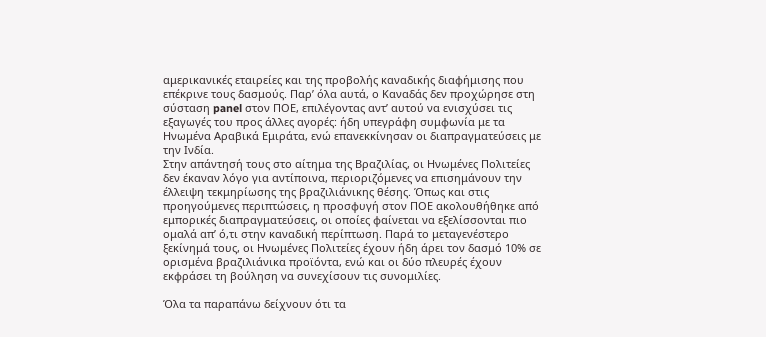αμερικανικές εταιρείες και της προβολής καναδικής διαφήμισης που επέκρινε τους δασμούς. Παρ’ όλα αυτά, ο Καναδάς δεν προχώρησε στη σύσταση panel στον ΠΟΕ, επιλέγοντας αντ’ αυτού να ενισχύσει τις εξαγωγές του προς άλλες αγορές: ήδη υπεγράφη συμφωνία με τα Ηνωμένα Αραβικά Εμιράτα, ενώ επανεκκίνησαν οι διαπραγματεύσεις με την Ινδία.
Στην απάντησή τους στο αίτημα της Βραζιλίας, οι Ηνωμένες Πολιτείες δεν έκαναν λόγο για αντίποινα, περιοριζόμενες να επισημάνουν την έλλειψη τεκμηρίωσης της βραζιλιάνικης θέσης. Όπως και στις προηγούμενες περιπτώσεις, η προσφυγή στον ΠΟΕ ακολουθήθηκε από εμπορικές διαπραγματεύσεις, οι οποίες φαίνεται να εξελίσσονται πιο ομαλά απ’ ό,τι στην καναδική περίπτωση. Παρά το μεταγενέστερο ξεκίνημά τους, οι Ηνωμένες Πολιτείες έχουν ήδη άρει τον δασμό 10% σε ορισμένα βραζιλιάνικα προϊόντα, ενώ και οι δύο πλευρές έχουν εκφράσει τη βούληση να συνεχίσουν τις συνομιλίες.

Όλα τα παραπάνω δείχνουν ότι τα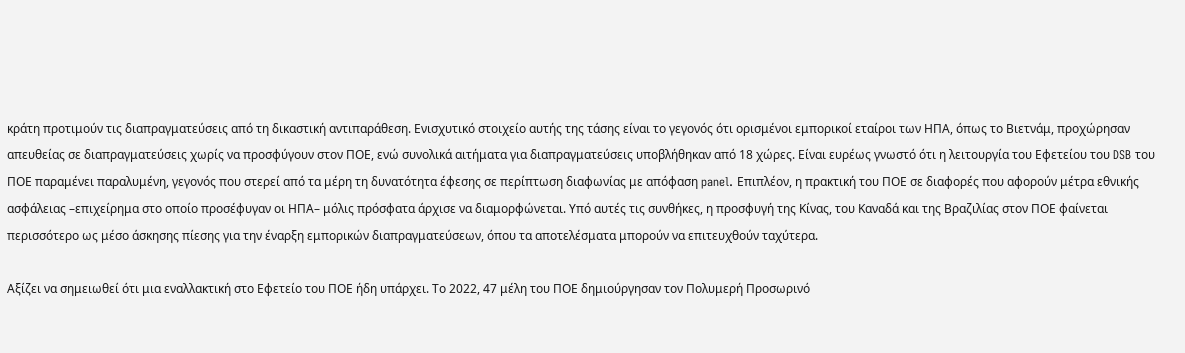κράτη προτιμούν τις διαπραγματεύσεις από τη δικαστική αντιπαράθεση. Ενισχυτικό στοιχείο αυτής της τάσης είναι το γεγονός ότι ορισμένοι εμπορικοί εταίροι των ΗΠΑ, όπως το Βιετνάμ, προχώρησαν απευθείας σε διαπραγματεύσεις χωρίς να προσφύγουν στον ΠΟΕ, ενώ συνολικά αιτήματα για διαπραγματεύσεις υποβλήθηκαν από 18 χώρες. Είναι ευρέως γνωστό ότι η λειτουργία του Εφετείου του DSB του ΠΟΕ παραμένει παραλυμένη, γεγονός που στερεί από τα μέρη τη δυνατότητα έφεσης σε περίπτωση διαφωνίας με απόφαση panel. Επιπλέον, η πρακτική του ΠΟΕ σε διαφορές που αφορούν μέτρα εθνικής ασφάλειας –επιχείρημα στο οποίο προσέφυγαν οι ΗΠΑ– μόλις πρόσφατα άρχισε να διαμορφώνεται. Υπό αυτές τις συνθήκες, η προσφυγή της Κίνας, του Καναδά και της Βραζιλίας στον ΠΟΕ φαίνεται περισσότερο ως μέσο άσκησης πίεσης για την έναρξη εμπορικών διαπραγματεύσεων, όπου τα αποτελέσματα μπορούν να επιτευχθούν ταχύτερα.

Αξίζει να σημειωθεί ότι μια εναλλακτική στο Εφετείο του ΠΟΕ ήδη υπάρχει. Το 2022, 47 μέλη του ΠΟΕ δημιούργησαν τον Πολυμερή Προσωρινό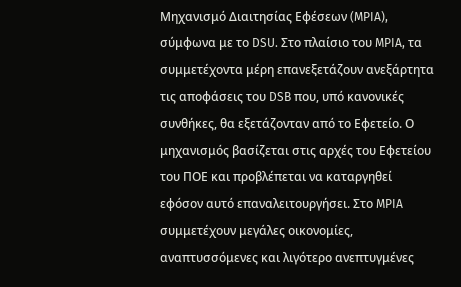Μηχανισμό Διαιτησίας Εφέσεων (MPIA), σύμφωνα με το DSU. Στο πλαίσιο του MPIA, τα συμμετέχοντα μέρη επανεξετάζουν ανεξάρτητα τις αποφάσεις του DSB που, υπό κανονικές συνθήκες, θα εξετάζονταν από το Εφετείο. Ο μηχανισμός βασίζεται στις αρχές του Εφετείου του ΠΟΕ και προβλέπεται να καταργηθεί εφόσον αυτό επαναλειτουργήσει. Στο MPIA συμμετέχουν μεγάλες οικονομίες, αναπτυσσόμενες και λιγότερο ανεπτυγμένες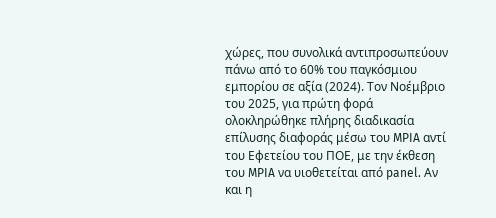χώρες, που συνολικά αντιπροσωπεύουν πάνω από το 60% του παγκόσμιου εμπορίου σε αξία (2024). Τον Νοέμβριο του 2025, για πρώτη φορά ολοκληρώθηκε πλήρης διαδικασία επίλυσης διαφοράς μέσω του MPIA αντί του Εφετείου του ΠΟΕ, με την έκθεση του MPIA να υιοθετείται από panel. Αν και η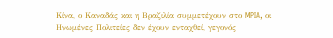Κίνα, ο Καναδάς και η Βραζιλία συμμετέχουν στο MPIA, οι Ηνωμένες Πολιτείες δεν έχουν ενταχθεί, γεγονός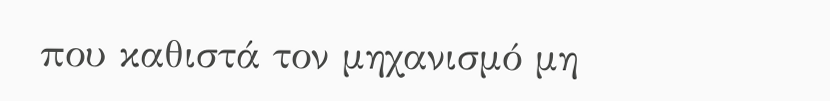που καθιστά τον μηχανισμό μη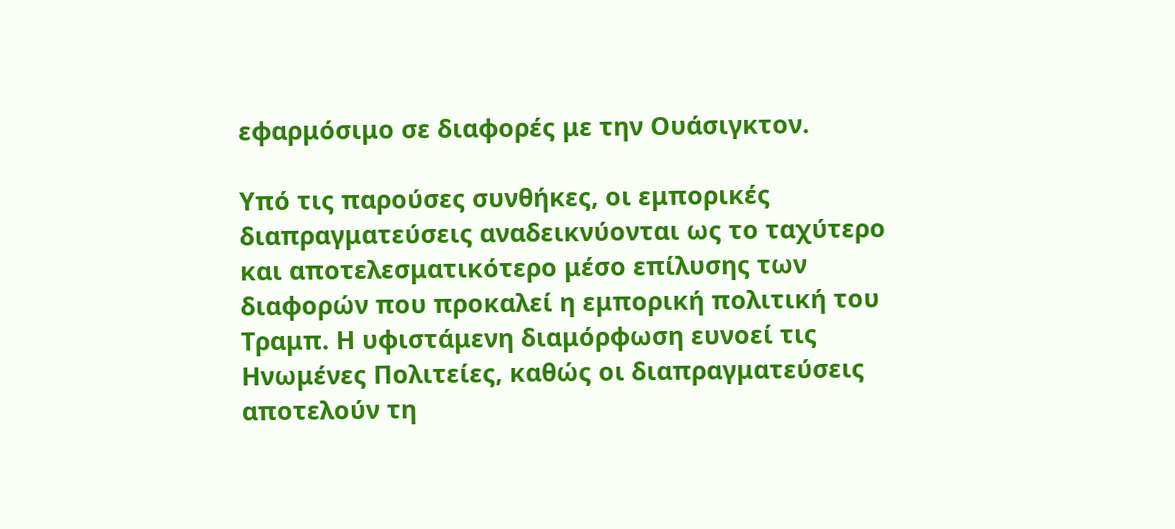εφαρμόσιμο σε διαφορές με την Ουάσιγκτον.

Υπό τις παρούσες συνθήκες, οι εμπορικές διαπραγματεύσεις αναδεικνύονται ως το ταχύτερο και αποτελεσματικότερο μέσο επίλυσης των διαφορών που προκαλεί η εμπορική πολιτική του Τραμπ. Η υφιστάμενη διαμόρφωση ευνοεί τις Ηνωμένες Πολιτείες, καθώς οι διαπραγματεύσεις αποτελούν τη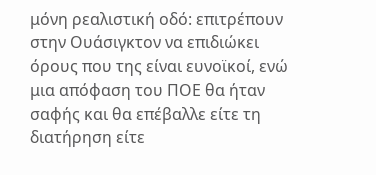μόνη ρεαλιστική οδό: επιτρέπουν στην Ουάσιγκτον να επιδιώκει όρους που της είναι ευνοϊκοί, ενώ μια απόφαση του ΠΟΕ θα ήταν σαφής και θα επέβαλλε είτε τη διατήρηση είτε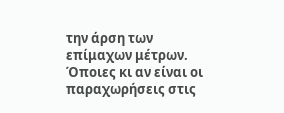την άρση των επίμαχων μέτρων. Όποιες κι αν είναι οι παραχωρήσεις στις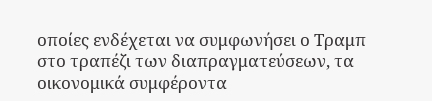οποίες ενδέχεται να συμφωνήσει ο Τραμπ στο τραπέζι των διαπραγματεύσεων, τα οικονομικά συμφέροντα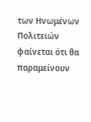των Ηνωμένων Πολιτειών φαίνεται ότι θα παραμείνουν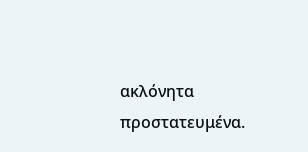ακλόνητα προστατευμένα.